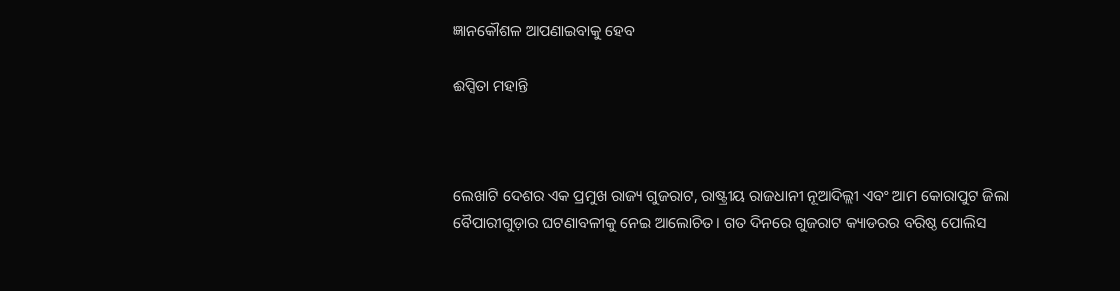ଜ୍ଞାନକୌଶଳ ଆପଣାଇବାକୁ ହେବ

ଈପ୍ସିତା ମହାନ୍ତି



ଲେଖାଟି ଦେଶର ଏକ ପ୍ରମୁଖ ରାଜ୍ୟ ଗୁଜରାଟ, ରାଷ୍ଟ୍ରୀୟ ରାଜଧାନୀ ନୂଆଦିଲ୍ଲୀ ଏବଂ ଆମ କୋରାପୁଟ ଜିଲା ବୈପାରୀଗୁଡ଼ାର ଘଟଣାବଳୀକୁ ନେଇ ଆଲୋଚିତ। ଗତ ଦିନରେ ଗୁଜରାଟ କ୍ୟାଡରର ବରିଷ୍ଠ ପୋଲିସ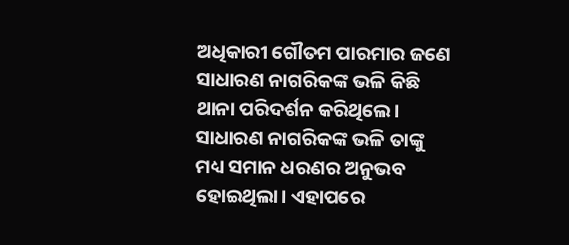ଅଧିକାରୀ ଗୌତମ ପାରମାର ଜଣେ ସାଧାରଣ ନାଗରିକଙ୍କ ଭଳି କିଛି ଥାନା ପରିଦର୍ଶନ କରିଥିଲେ। ସାଧାରଣ ନାଗରିକଙ୍କ ଭଳି ତାଙ୍କୁ ମଧ୍ୟ ସମାନ ଧରଣର ଅନୁଭବ ହୋଇଥିଲା। ଏହାପରେ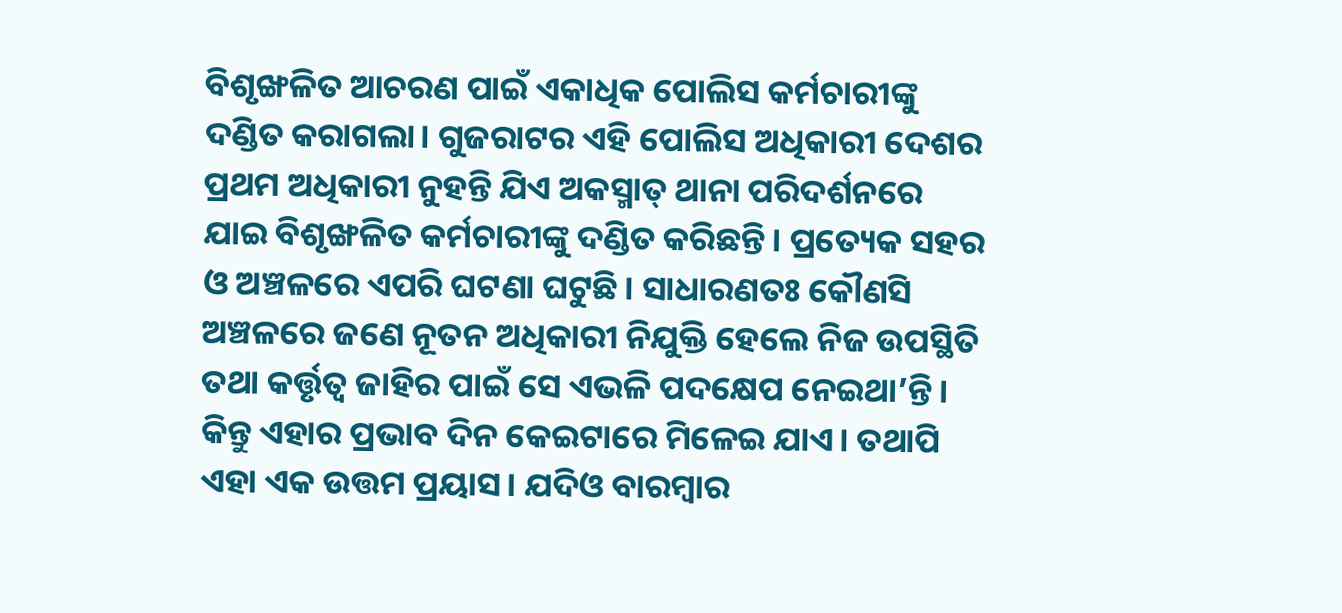ବିଶୃଙ୍ଖଳିତ ଆଚରଣ ପାଇଁ ଏକାଧିକ ପୋଲିସ କର୍ମଚାରୀଙ୍କୁ ଦଣ୍ଡିତ କରାଗଲା। ଗୁଜରାଟର ଏହି ପୋଲିସ ଅଧିକାରୀ ଦେଶର ପ୍ରଥମ ଅଧିକାରୀ ନୁହନ୍ତି ଯିଏ ଅକସ୍ମାତ୍‌ ଥାନା ପରିଦର୍ଶନରେ ଯାଇ ବିଶୃଙ୍ଖଳିତ କର୍ମଚାରୀଙ୍କୁ ଦଣ୍ଡିତ କରିଛନ୍ତି। ପ୍ରତ୍ୟେକ ସହର ଓ ଅଞ୍ଚଳରେ ଏପରି ଘଟଣା ଘଟୁଛି। ସାଧାରଣତଃ କୌଣସି ଅଞ୍ଚଳରେ ଜଣେ ନୂତନ ଅଧିକାରୀ ନିଯୁକ୍ତି ହେଲେ ନିଜ ଉପସ୍ଥିତି ତଥା କର୍ତ୍ତୃତ୍ୱ ଜାହିର ପାଇଁ ସେ ଏଭଳି ପଦକ୍ଷେପ ନେଇଥା’ନ୍ତି। କିନ୍ତୁ ଏହାର ପ୍ରଭାବ ଦିନ କେଇଟାରେ ମିଳେଇ ଯାଏ। ତଥାପି ଏହା ଏକ ଉତ୍ତମ ପ୍ରୟାସ। ଯଦିଓ ବାରମ୍ବାର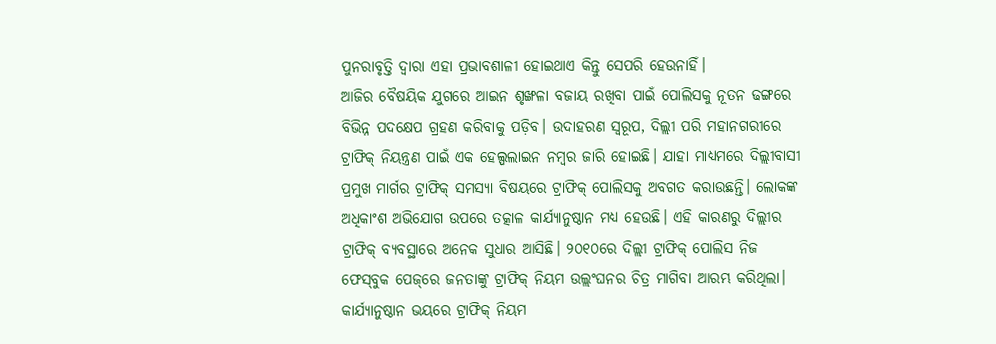ପୁନରାବୃତ୍ତି ଦ୍ବାରା ଏହା ପ୍ରଭାବଶାଳୀ ହୋଇଥାଏ କିନ୍ତୁ ସେପରି ହେଉନାହିଁ।
ଆଜିର ବୈଷୟିକ ଯୁଗରେ ଆଇନ ଶୃଙ୍ଖଳା ବଜାୟ ରଖିବା ପାଇଁ ପୋଲିସକୁ ନୂତନ ଢଙ୍ଗରେ ବିଭିନ୍ନ ପଦକ୍ଷେପ ଗ୍ରହଣ କରିବାକୁ ପଡ଼ିବ। ଉଦାହରଣ ସ୍ବରୂପ, ଦିଲ୍ଲୀ ପରି ମହାନଗରୀରେ ଟ୍ରାଫିକ୍‌ ନିୟନ୍ତ୍ରଣ ପାଇଁ ଏକ ହେଲ୍ପଲାଇନ ନମ୍ବର ଜାରି ହୋଇଛି। ଯାହା ମାଧ୍ୟମରେ ଦିଲ୍ଲୀବାସୀ ପ୍ରମୁଖ ମାର୍ଗର ଟ୍ରାଫିକ୍‌ ସମସ୍ୟା ବିଷୟରେ ଟ୍ରାଫିକ୍‌ ପୋଲିସକୁ ଅବଗତ କରାଉଛନ୍ତି। ଲୋକଙ୍କ ଅଧିକାଂଶ ଅଭିଯୋଗ ଉପରେ ତତ୍କାଳ କାର୍ଯ୍ୟାନୁଷ୍ଠାନ ମଧ୍ୟ ହେଉଛି। ଏହି କାରଣରୁ ଦିଲ୍ଲୀର ଟ୍ରାଫିକ୍‌ ବ୍ୟବସ୍ଥାରେ ଅନେକ ସୁଧାର ଆସିଛି। ୨୦୧୦ରେ ଦିଲ୍ଲୀ ଟ୍ରାଫିକ୍‌ ପୋଲିସ ନିଜ ଫେସ୍‌ବୁକ ପେଜ୍‌ରେ ଜନତାଙ୍କୁ ଟ୍ରାଫିକ୍‌ ନିୟମ ଉଲ୍ଲଂଘନର ଚିତ୍ର ମାଗିବା ଆରମ୍ଭ କରିଥିଲା। କାର୍ଯ୍ୟାନୁଷ୍ଠାନ ଭୟରେ ଟ୍ରାଫିକ୍‌ ନିୟମ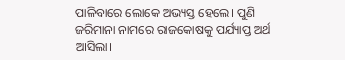ପାଳିବାରେ ଲୋକେ ଅଭ୍ୟସ୍ତ ହେଲେ। ପୁଣି ଜରିମାନା ନାମରେ ରାଜକୋଷକୁ ପର୍ଯ୍ୟାପ୍ତ ଅର୍ଥ ଆସିଲା।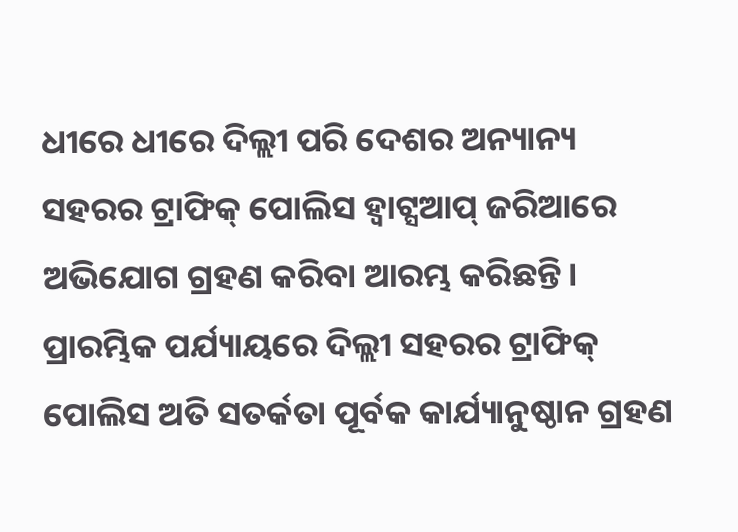ଧୀରେ ଧୀରେ ଦିଲ୍ଲୀ ପରି ଦେଶର ଅନ୍ୟାନ୍ୟ ସହରର ଟ୍ରାଫିକ୍‌ ପୋଲିସ ହ୍ବାଟ୍ସଆପ୍‌ ଜରିଆରେ ଅଭିଯୋଗ ଗ୍ରହଣ କରିବା ଆରମ୍ଭ କରିଛନ୍ତି। ପ୍ରାରମ୍ଭିକ ପର୍ଯ୍ୟାୟରେ ଦିଲ୍ଲୀ ସହରର ଟ୍ରାଫିକ୍‌ ପୋଲିସ ଅତି ସତର୍କତା ପୂର୍ବକ କାର୍ଯ୍ୟାନୁଷ୍ଠାନ ଗ୍ରହଣ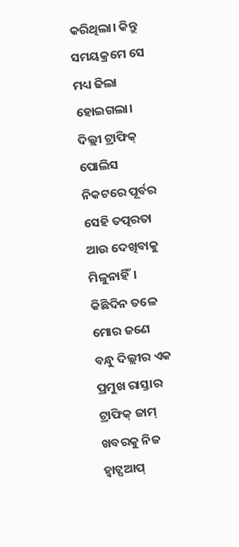କରିଥିଲା। କିନ୍ତୁ ସମୟକ୍ରମେ ସେ ମଧ୍ୟ ଢିଲା ହୋଇଗଲା। ଦିଲ୍ଲୀ ଟ୍ରାଫିକ୍‌ ପୋଲିସ ନିକଟରେ ପୂର୍ବର ସେହି ତତ୍ପରତା ଆଉ ଦେଖିବାକୁ ମିଳୁନାହିଁ। କିଛିଦିନ ତଳେ ମୋର ଜଣେ ବନ୍ଧୁ ଦିଲ୍ଲୀର ଏକ ପ୍ରମୁଖ ରାସ୍ତାର ଟ୍ରାଫିକ୍‌ ଜାମ୍‌ ଖବରକୁ ନିଜ ହ୍ବାଟ୍ସଆପ୍‌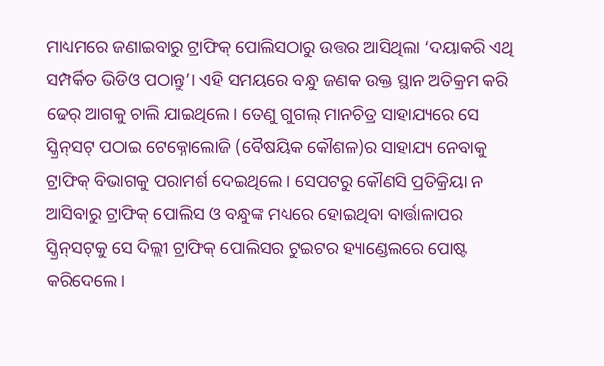ମାଧ୍ୟମରେ ଜଣାଇବାରୁ ଟ୍ରାଫିକ୍‌ ପୋଲିସଠାରୁ ଉତ୍ତର ଆସିଥିଲା ‘ଦୟାକରି ଏଥି ସମ୍ପର୍କିତ ଭିଡିଓ ପଠାନ୍ତୁ’। ଏହି ସମୟରେ ବନ୍ଧୁ ଜଣକ ଉକ୍ତ ସ୍ଥାନ ଅତିକ୍ରମ କରି ଢେର୍‌ ଆଗକୁ ଚାଲି ଯାଇଥିଲେ। ତେଣୁ ଗୁଗଲ୍‌ ମାନଚିତ୍ର ସାହାଯ୍ୟରେ ସେ ସ୍କ୍ରିନ୍‌ସଟ୍‌ ପଠାଇ ଟେକ୍ନୋଲୋଜି (ବୈଷୟିକ କୌଶଳ)ର ସାହାଯ୍ୟ ନେବାକୁ ଟ୍ରାଫିକ୍‌ ବିଭାଗକୁ ପରାମର୍ଶ ଦେଇଥିଲେ। ସେପଟରୁ କୌଣସି ପ୍ରତିକ୍ରିୟା ନ ଆସିବାରୁ ଟ୍ରାଫିକ୍‌ ପୋଲିସ ଓ ବନ୍ଧୁଙ୍କ ମଧ୍ୟରେ ହୋଇଥିବା ବାର୍ତ୍ତାଳାପର ସ୍କ୍ରିନ୍‌ସଟ୍‌କୁ ସେ ଦିଲ୍ଲୀ ଟ୍ରାଫିକ୍‌ ପୋଲିସର ଟୁଇଟର ହ୍ୟାଣ୍ଡେଲରେ ପୋଷ୍ଟ କରିଦେଲେ।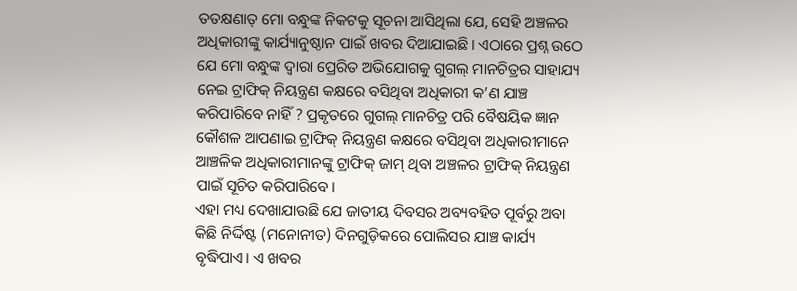ତତକ୍ଷଣାତ୍‌ ମୋ ବନ୍ଧୁଙ୍କ ନିକଟକୁ ସୂଚନା ଆସିଥିଲା ଯେ, ସେହି ଅଞ୍ଚଳର ଅଧିକାରୀଙ୍କୁ କାର୍ଯ୍ୟାନୁଷ୍ଠାନ ପାଇଁ ଖବର ଦିଆଯାଇଛି। ଏଠାରେ ପ୍ରଶ୍ନ ଉଠେ ଯେ ମୋ ବନ୍ଧୁଙ୍କ ଦ୍ୱାରା ପ୍ରେରିତ ଅଭିଯୋଗକୁ ଗୁଗଲ୍‌ ମାନଚିତ୍ରର ସାହାଯ୍ୟ ନେଇ ଟ୍ରାଫିକ୍‌ ନିୟନ୍ତ୍ରଣ କକ୍ଷରେ ବସିଥିବା ଅଧିକାରୀ କ’ଣ ଯାଞ୍ଚ କରିପାରିବେ ନାହିଁ ? ପ୍ରକୃତରେ ଗୁଗଲ୍‌ ମାନଚିତ୍ର ପରି ବୈଷୟିକ ଜ୍ଞାନ କୌଶଳ ଆପଣାଇ ଟ୍ରାଫିକ୍‌ ନିୟନ୍ତ୍ରଣ କକ୍ଷରେ ବସିଥିବା ଅଧିକାରୀମାନେ ଆଞ୍ଚଳିକ ଅଧିକାରୀମାନଙ୍କୁ ଟ୍ରାଫିକ୍‌ ଜାମ୍‌ ଥିବା ଅଞ୍ଚଳର ଟ୍ରାଫିକ୍‌ ନିୟନ୍ତ୍ରଣ ପାଇଁ ସୂଚିତ କରିପାରିବେ।
ଏହା ମଧ୍ୟ ଦେଖାଯାଉଛି ଯେ ଜାତୀୟ ଦିବସର ଅବ୍ୟବହିତ ପୂର୍ବରୁ ଅବା କିଛି ନିର୍ଦ୍ଦିଷ୍ଟ (ମନୋନୀତ) ଦିନଗୁଡ଼ିକରେ ପୋଲିସର ଯାଞ୍ଚ କାର୍ଯ୍ୟ ବୃଦ୍ଧିପାଏ। ଏ ଖବର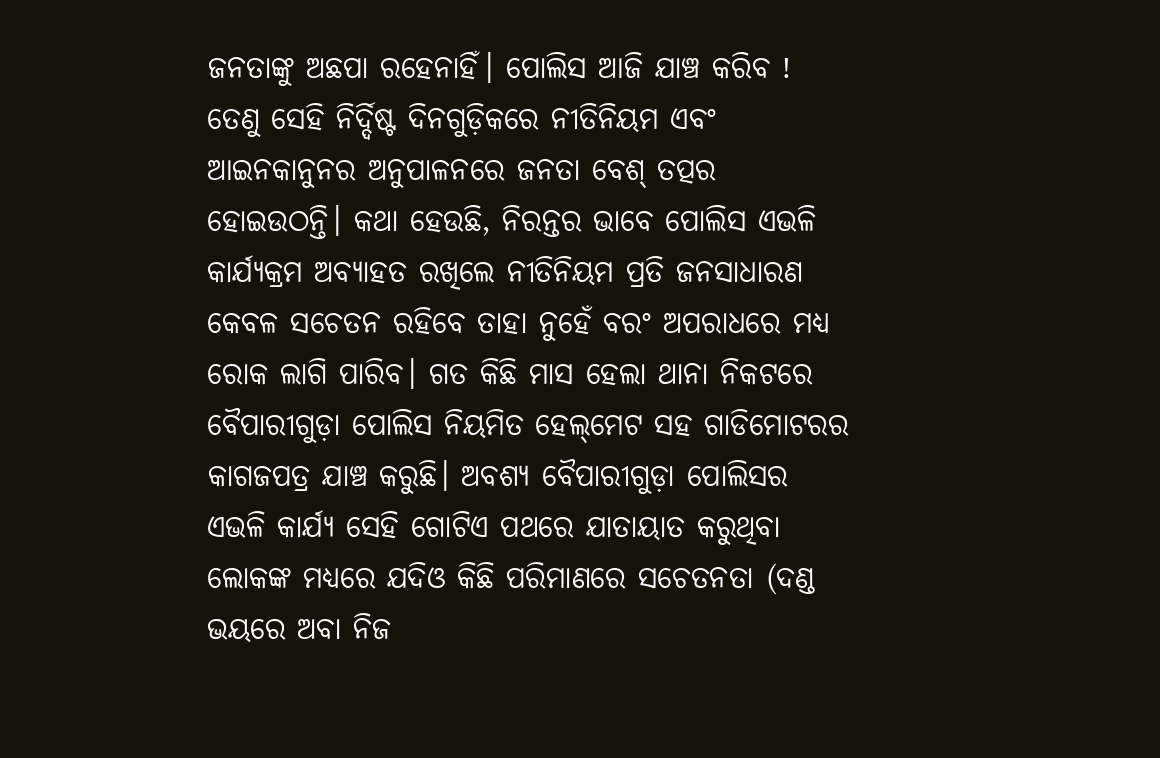ଜନତାଙ୍କୁ ଅଛପା ରହେନାହିଁ। ପୋଲିସ ଆଜି ଯାଞ୍ଚ କରିବ ! ତେଣୁ ସେହି ନିର୍ଦ୍ଦିଷ୍ଟ ଦିନଗୁଡ଼ିକରେ ନୀତିନିୟମ ଏବଂ ଆଇନକାନୁନର ଅନୁପାଳନରେ ଜନତା ବେଶ୍‌ ତତ୍ପର ହୋଇଉଠନ୍ତି। କଥା ହେଉଛି, ନିରନ୍ତର ଭାବେ ପୋଲିସ ଏଭଳି କାର୍ଯ୍ୟକ୍ରମ ଅବ୍ୟାହତ ରଖିଲେ ନୀତିନିୟମ ପ୍ରତି ଜନସାଧାରଣ କେବଳ ସଚେତନ ରହିବେ ତାହା ନୁହେଁ ବରଂ ଅପରାଧରେ ମଧ୍ୟ ରୋକ ଲାଗି ପାରିବ। ଗତ କିଛି ମାସ ହେଲା ଥାନା ନିକଟରେ ବୈପାରୀଗୁଡ଼ା ପୋଲିସ ନିୟମିତ ହେଲ୍‌ମେଟ ସହ ଗାଡିମୋଟରର କାଗଜପତ୍ର ଯାଞ୍ଚ କରୁଛି। ଅବଶ୍ୟ ବୈପାରୀଗୁଡ଼ା ପୋଲିସର ଏଭଳି କାର୍ଯ୍ୟ ସେହି ଗୋଟିଏ ପଥରେ ଯାତାୟାତ କରୁଥିବା ଲୋକଙ୍କ ମଧ୍ୟରେ ଯଦିଓ କିଛି ପରିମାଣରେ ସଚେତନତା (ଦଣ୍ଡ ଭୟରେ ଅବା ନିଜ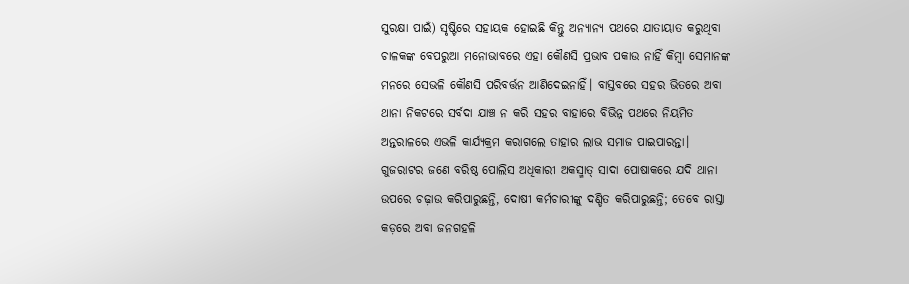ସୁରକ୍ଷା ପାଇଁ) ସୃଷ୍ଟିରେ ସହାୟକ ହୋଇଛି କିନ୍ତୁ ଅନ୍ୟାନ୍ୟ ପଥରେ ଯାତାୟାତ କରୁଥିବା ଚାଳକଙ୍କ ବେପରୁଆ ମନୋଭାବରେ ଏହା କୌଣସି ପ୍ରଭାବ ପକାଉ ନାହିଁ କିମ୍ବା ସେମାନଙ୍କ ମନରେ ସେଭଳି କୌଣସି ପରିବର୍ତ୍ତନ ଆଣିଦେଇନାହିଁ। ବାସ୍ତବରେ ସହର ଭିତରେ ଅବା ଥାନା ନିକଟରେ ସର୍ବଦା ଯାଞ୍ଚ ନ କରି ସହର ବାହାରେ ବିଭିନ୍ନ ପଥରେ ନିୟମିତ ଅନ୍ତରାଳରେ ଏଭଳି କାର୍ଯ୍ୟକ୍ରମ କରାଗଲେ ତାହାର ଲାଭ ସମାଜ ପାଇପାରନ୍ତା।
ଗୁଜରାଟର ଜଣେ ବରିଷ୍ଠ ପୋଲିସ ଅଧିକାରୀ ଅକସ୍ମାତ୍‌ ସାଦା ପୋଷାକରେ ଯଦି ଥାନା ଉପରେ ଚଢ଼ାଉ କରିପାରୁଛନ୍ତି, ଦୋଷୀ କର୍ମଚାରୀଙ୍କୁ ଦଣ୍ଡିତ କରିପାରୁଛନ୍ତି; ତେବେ ରାସ୍ତା କଡ଼ରେ ଅବା ଜନଗହଳି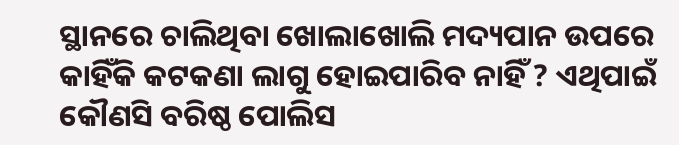ସ୍ଥାନରେ ଚାଲିଥିବା ଖୋଲାଖୋଲି ମଦ୍ୟପାନ ଉପରେ କାହିଁକି କଟକଣା ଲାଗୁ ହୋଇପାରିବ ନାହିଁ ? ଏଥିପାଇଁ କୌଣସି ବରିଷ୍ଠ ପୋଲିସ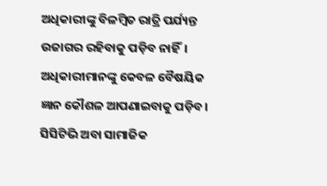ଅଧିକାରୀଙ୍କୁ ବିଳମ୍ବିତ ରାତ୍ରି ପର୍ଯ୍ୟନ୍ତ ଉଜାଗର ରହିବାକୁ ପଡ଼ିବ ନାହିଁ। ଅଧିକାରୀମାନଙ୍କୁ କେବଳ ବୈଷୟିକ ଜ୍ଞାନ କୌଶଳ ଆପଣାଇବାକୁ ପଡ଼ିବ। ସିସିଟିଭି ଅବା ସାମାଜିକ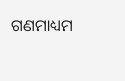ଗଣମାଧ୍ୟମ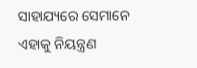ସାହାଯ୍ୟରେ ସେମାନେ ଏହାକୁ ନିୟନ୍ତ୍ରଣ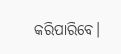କରିପାରିବେ।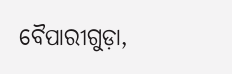ବୈପାରୀଗୁଡ଼ା,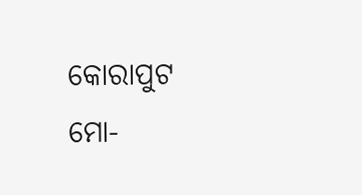କୋରାପୁଟ
ମୋ-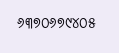୬୩୭୦୬୭୯୪୦୫